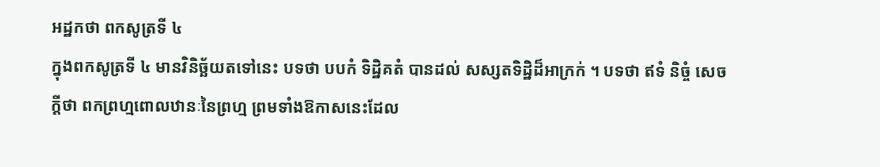អដ្ឋកថា ពកសូត្រទី ៤
ក្នុងពកសូត្រទី ៤ មានវិនិច្ឆ័យតទៅនេះ បទថា បបកំ ទិដ្ឋិគតំ បានដល់ សស្សតទិដ្ឋិដ៏អាក្រក់ ។ បទថា ឥទំ និច្ចំ សេចក្តីថា ពកព្រហ្មពោលឋានៈនៃព្រហ្ម ព្រមទាំងឱកាសនេះដែល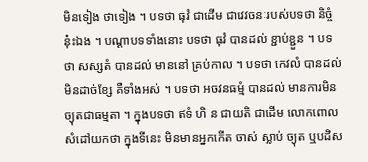មិនទៀង ថាទៀង ។ បទថា ធុវំ ជាដើម ជាវេវចនៈរបស់បទថា និច្ចំ នុ៎ះឯង ។ បណ្តាបទទាំងនោះ បទថា ធុវំ បានដល់ ខ្ជាប់ខ្ជួន ។ បទថា សស្សតំ បានដល់ មាននៅ គ្រប់កាល ។ បទថា កេវលំ បានដល់ មិនដាច់ខ្សែ គឺទាំងអស់ ។ បទថា អចវនធម្មំ បានដល់ មានការមិនច្យុតជាធម្មតា ។ ក្នុងបទថា ឥទំ ហិ ន ជាយតិ ជាដើម លោកពោលសំដៅយកថា ក្នុងទីនេះ មិនមានអ្នកកើត ចាស់ ស្លាប់ ច្យុត ឬបដិស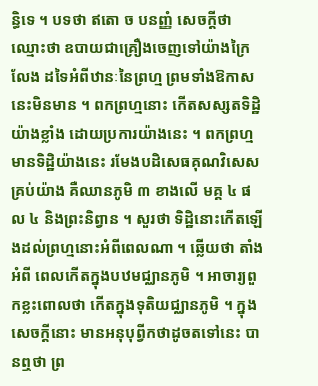ន្ធិទេ ។ បទថា ឥតោ ច បនញ្ញំ សេចក្តីថា ឈ្មោះថា ឧបាយជាគ្រឿងចេញទៅយ៉ាងក្រៃលែង ដទៃអំពីឋានៈនៃព្រហ្ម ព្រមទាំងឱកាសនេះមិនមាន ។ ពកព្រហ្មនោះ កើតសស្សតទិដ្ឋិយ៉ាងខ្លាំង ដោយប្រការយ៉ាងនេះ ។ ពកព្រហ្មមានទិដ្ឋិយ៉ាងនេះ រមែងបដិសេធគុណវិសេស គ្រប់យ៉ាង គឺឈានភូមិ ៣ ខាងលើ មគ្គ ៤ ផល ៤ និងព្រះនិព្វាន ។ សួរថា ទិដ្ឋិនោះកើតឡើងដល់ព្រហ្មនោះអំពីពេលណា ។ ឆ្លើយថា តាំងអំពី ពេលកើតក្នុងបឋមជ្ឈានភូមិ ។ អាចារ្យពួកខ្លះពោលថា កើតក្នុងទុតិយជ្ឈានភូមិ ។ ក្នុងសេចក្តីនោះ មានអនុបុព្វីកថាដូចតទៅនេះ បានឮថា ព្រ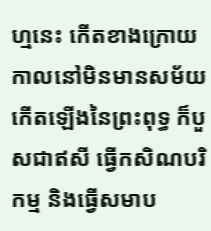ហ្មនេះ កើតខាងក្រោយ កាលនៅមិនមានសម័យកើតឡើងនៃព្រះពុទ្ធ ក៏បួសជាឥសី ធ្វើកសិណបរិកម្ម និងធ្វើសមាប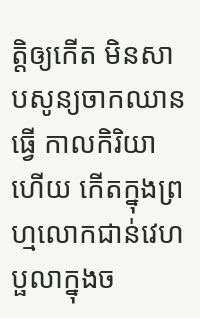ត្តិឲ្យកើត មិនសាបសូន្យចាកឈាន ធ្វើ កាលកិរិយាហើយ កើតក្នុងព្រហ្មលោកជាន់វេហប្ផលាក្នុងច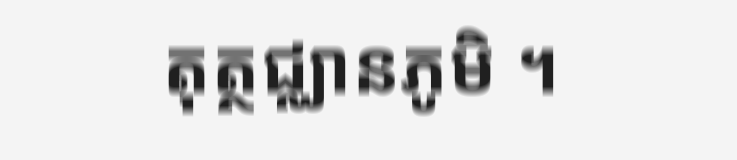តុត្ថជ្ឈានភូមិ ។